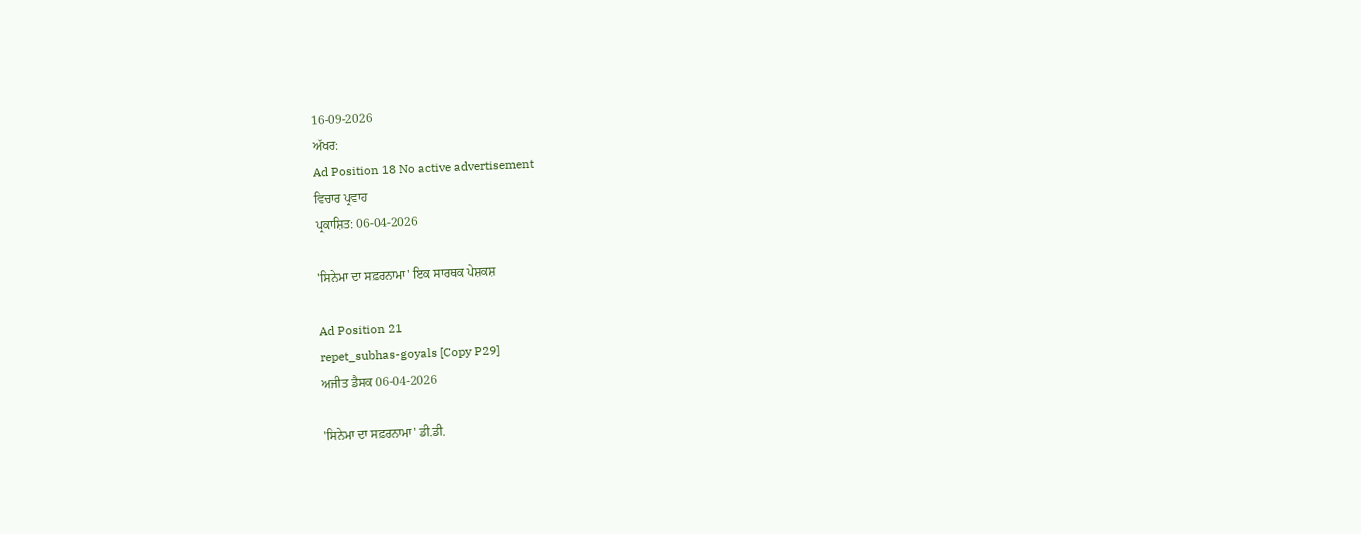16-09-2026
ਅੱਖਰ:
Ad Position 18 No active advertisement
ਵਿਚਾਰ ਪ੍ਰਵਾਹ
ਪ੍ਰਕਾਸ਼ਿਤ: 06-04-2026

'ਸਿਨੇਮਾ ਦਾ ਸਫ਼ਰਨਾਮਾ' ਇਕ ਸਾਰਥਕ ਪੇਸ਼ਕਸ਼

Ad Position 21
repet_subhas-goyals [Copy P29]
ਅਜੀਤ ਡੈਸਕ 06-04-2026

'ਸਿਨੇਮਾ ਦਾ ਸਫ਼ਰਨਾਮਾ' ਡੀ.ਡੀ.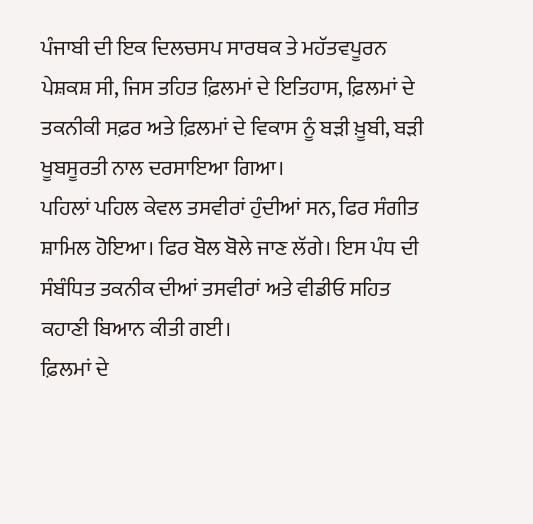ਪੰਜਾਬੀ ਦੀ ਇਕ ਦਿਲਚਸਪ ਸਾਰਥਕ ਤੇ ਮਹੱਤਵਪੂਰਨ ਪੇਸ਼ਕਸ਼ ਸੀ, ਜਿਸ ਤਹਿਤ ਫ਼ਿਲਮਾਂ ਦੇ ਇਤਿਹਾਸ, ਫ਼ਿਲਮਾਂ ਦੇ ਤਕਨੀਕੀ ਸਫ਼ਰ ਅਤੇ ਫ਼ਿਲਮਾਂ ਦੇ ਵਿਕਾਸ ਨੂੰ ਬੜੀ ਖ਼ੂਬੀ, ਬੜੀ ਖੂਬਸੂਰਤੀ ਨਾਲ ਦਰਸਾਇਆ ਗਿਆ।
ਪਹਿਲਾਂ ਪਹਿਲ ਕੇਵਲ ਤਸਵੀਰਾਂ ਹੁੰਦੀਆਂ ਸਨ, ਫਿਰ ਸੰਗੀਤ ਸ਼ਾਮਿਲ ਹੋਇਆ। ਫਿਰ ਬੋਲ ਬੋਲੇ ਜਾਣ ਲੱਗੇ। ਇਸ ਪੰਧ ਦੀ ਸੰਬੰਧਿਤ ਤਕਨੀਕ ਦੀਆਂ ਤਸਵੀਰਾਂ ਅਤੇ ਵੀਡੀਓ ਸਹਿਤ ਕਹਾਣੀ ਬਿਆਨ ਕੀਤੀ ਗਈ।
ਫ਼ਿਲਮਾਂ ਦੇ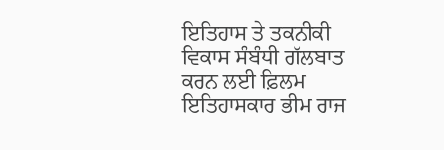ਇਤਿਹਾਸ ਤੇ ਤਕਨੀਕੀ ਵਿਕਾਸ ਸੰਬੰਧੀ ਗੱਲਬਾਤ ਕਰਨ ਲਈ ਫ਼ਿਲਮ ਇਤਿਹਾਸਕਾਰ ਭੀਮ ਰਾਜ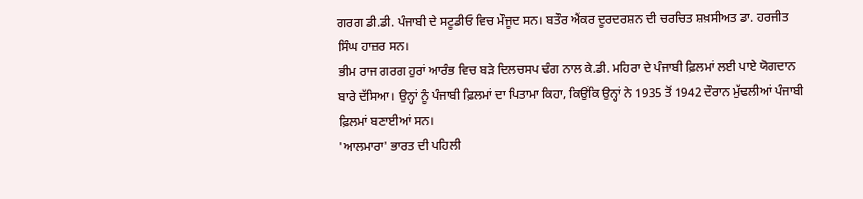ਗਰਗ ਡੀ.ਡੀ. ਪੰਜਾਬੀ ਦੇ ਸਟੂਡੀਓ ਵਿਚ ਮੌਜੂਦ ਸਨ। ਬਤੌਰ ਐਂਕਰ ਦੂਰਦਰਸ਼ਨ ਦੀ ਚਰਚਿਤ ਸ਼ਖ਼ਸੀਅਤ ਡਾ. ਹਰਜੀਤ ਸਿੰਘ ਹਾਜ਼ਰ ਸਨ।
ਭੀਮ ਰਾਜ ਗਰਗ ਹੁਰਾਂ ਆਰੰਭ ਵਿਚ ਬੜੇ ਦਿਲਚਸਪ ਢੰਗ ਨਾਲ ਕੇ.ਡੀ. ਮਹਿਰਾ ਦੇ ਪੰਜਾਬੀ ਫ਼ਿਲਮਾਂ ਲਈ ਪਾਏ ਯੋਗਦਾਨ ਬਾਰੇ ਦੱਸਿਆ। ਉਨ੍ਹਾਂ ਨੂੰ ਪੰਜਾਬੀ ਫ਼ਿਲਮਾਂ ਦਾ ਪਿਤਾਮਾ ਕਿਹਾ, ਕਿਉਂਕਿ ਉਨ੍ਹਾਂ ਨੇ 1935 ਤੋਂ 1942 ਦੌਰਾਨ ਮੁੱਢਲੀਆਂ ਪੰਜਾਬੀ ਫ਼ਿਲਮਾਂ ਬਣਾਈਆਂ ਸਨ।
'ਆਲਮਾਰਾ' ਭਾਰਤ ਦੀ ਪਹਿਲੀ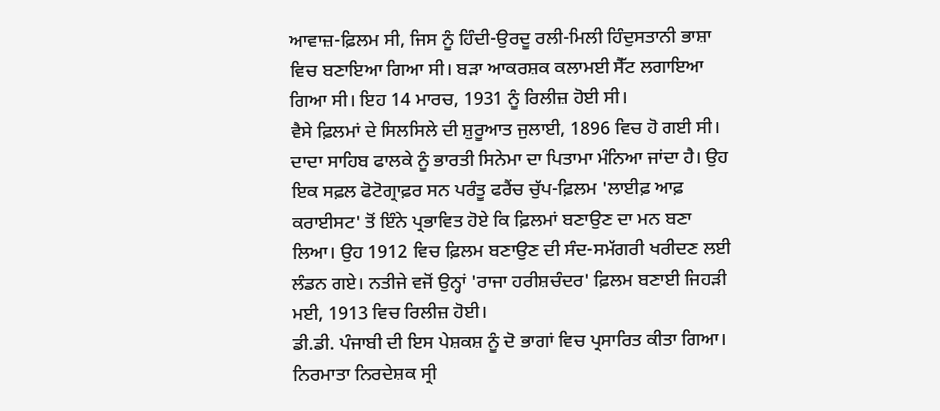ਆਵਾਜ਼-ਫ਼ਿਲਮ ਸੀ, ਜਿਸ ਨੂੰ ਹਿੰਦੀ-ਉਰਦੂ ਰਲੀ-ਮਿਲੀ ਹਿੰਦੁਸਤਾਨੀ ਭਾਸ਼ਾ ਵਿਚ ਬਣਾਇਆ ਗਿਆ ਸੀ। ਬੜਾ ਆਕਰਸ਼ਕ ਕਲਾਮਈ ਸੈੱਟ ਲਗਾਇਆ ਗਿਆ ਸੀ। ਇਹ 14 ਮਾਰਚ, 1931 ਨੂੰ ਰਿਲੀਜ਼ ਹੋਈ ਸੀ।
ਵੈਸੇ ਫ਼ਿਲਮਾਂ ਦੇ ਸਿਲਸਿਲੇ ਦੀ ਸ਼ੁਰੂਆਤ ਜੁਲਾਈ, 1896 ਵਿਚ ਹੋ ਗਈ ਸੀ। ਦਾਦਾ ਸਾਹਿਬ ਫਾਲਕੇ ਨੂੰ ਭਾਰਤੀ ਸਿਨੇਮਾ ਦਾ ਪਿਤਾਮਾ ਮੰਨਿਆ ਜਾਂਦਾ ਹੈ। ਉਹ ਇਕ ਸਫ਼ਲ ਫੋਟੋਗ੍ਰਾਫ਼ਰ ਸਨ ਪਰੰਤੂ ਫਰੈਂਚ ਚੁੱਪ-ਫ਼ਿਲਮ 'ਲਾਈਫ਼ ਆਫ਼ ਕਰਾਈਸਟ' ਤੋਂ ਇੰਨੇ ਪ੍ਰਭਾਵਿਤ ਹੋਏ ਕਿ ਫ਼ਿਲਮਾਂ ਬਣਾਉਣ ਦਾ ਮਨ ਬਣਾ ਲਿਆ। ਉਹ 1912 ਵਿਚ ਫ਼ਿਲਮ ਬਣਾਉਣ ਦੀ ਸੰਦ-ਸਮੱਗਰੀ ਖਰੀਦਣ ਲਈ ਲੰਡਨ ਗਏ। ਨਤੀਜੇ ਵਜੋਂ ਉਨ੍ਹਾਂ 'ਰਾਜਾ ਹਰੀਸ਼ਚੰਦਰ' ਫ਼ਿਲਮ ਬਣਾਈ ਜਿਹੜੀ ਮਈ, 1913 ਵਿਚ ਰਿਲੀਜ਼ ਹੋਈ।
ਡੀ.ਡੀ. ਪੰਜਾਬੀ ਦੀ ਇਸ ਪੇਸ਼ਕਸ਼ ਨੂੰ ਦੋ ਭਾਗਾਂ ਵਿਚ ਪ੍ਰਸਾਰਿਤ ਕੀਤਾ ਗਿਆ। ਨਿਰਮਾਤਾ ਨਿਰਦੇਸ਼ਕ ਸ੍ਰੀ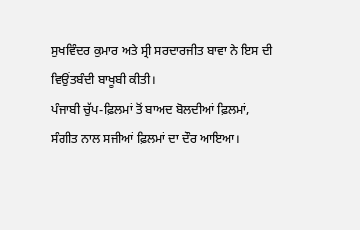ਸੁਖਵਿੰਦਰ ਕੁਮਾਰ ਅਤੇ ਸ੍ਰੀ ਸਰਦਾਰਜੀਤ ਬਾਵਾ ਨੇ ਇਸ ਦੀ ਵਿਉਂਤਬੰਦੀ ਬਾਖੂਬੀ ਕੀਤੀ।
ਪੰਜਾਬੀ ਚੁੱਪ-ਫ਼ਿਲਮਾਂ ਤੋਂ ਬਾਅਦ ਬੋਲਦੀਆਂ ਫ਼ਿਲਮਾਂ, ਸੰਗੀਤ ਨਾਲ ਸਜੀਆਂ ਫ਼ਿਲਮਾਂ ਦਾ ਦੌਰ ਆਇਆ।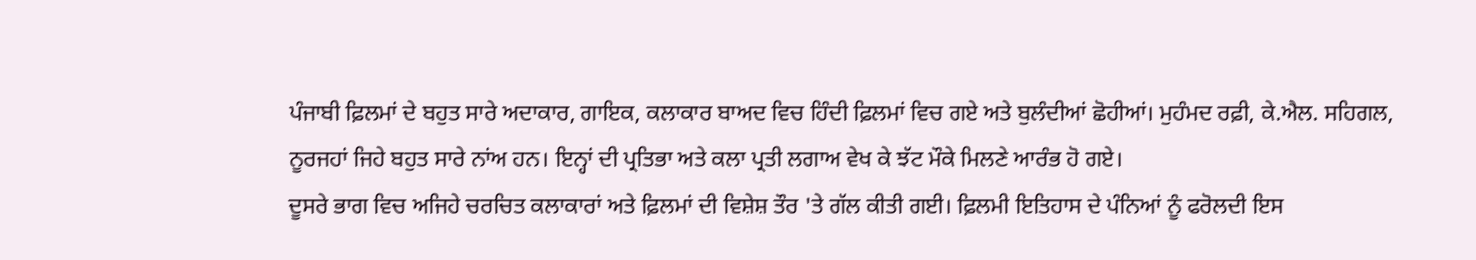ਪੰਜਾਬੀ ਫ਼ਿਲਮਾਂ ਦੇ ਬਹੁਤ ਸਾਰੇ ਅਦਾਕਾਰ, ਗਾਇਕ, ਕਲਾਕਾਰ ਬਾਅਦ ਵਿਚ ਹਿੰਦੀ ਫ਼ਿਲਮਾਂ ਵਿਚ ਗਏ ਅਤੇ ਬੁਲੰਦੀਆਂ ਛੋਹੀਆਂ। ਮੁਹੰਮਦ ਰਫ਼ੀ, ਕੇ.ਐਲ. ਸਹਿਗਲ, ਨੂਰਜਹਾਂ ਜਿਹੇ ਬਹੁਤ ਸਾਰੇ ਨਾਂਅ ਹਨ। ਇਨ੍ਹਾਂ ਦੀ ਪ੍ਰਤਿਭਾ ਅਤੇ ਕਲਾ ਪ੍ਰਤੀ ਲਗਾਅ ਵੇਖ ਕੇ ਝੱਟ ਮੌਕੇ ਮਿਲਣੇ ਆਰੰਭ ਹੋ ਗਏ।
ਦੂਸਰੇ ਭਾਗ ਵਿਚ ਅਜਿਹੇ ਚਰਚਿਤ ਕਲਾਕਾਰਾਂ ਅਤੇ ਫ਼ਿਲਮਾਂ ਦੀ ਵਿਸ਼ੇਸ਼ ਤੌਰ 'ਤੇ ਗੱਲ ਕੀਤੀ ਗਈ। ਫ਼ਿਲਮੀ ਇਤਿਹਾਸ ਦੇ ਪੰਨਿਆਂ ਨੂੰ ਫਰੋਲਦੀ ਇਸ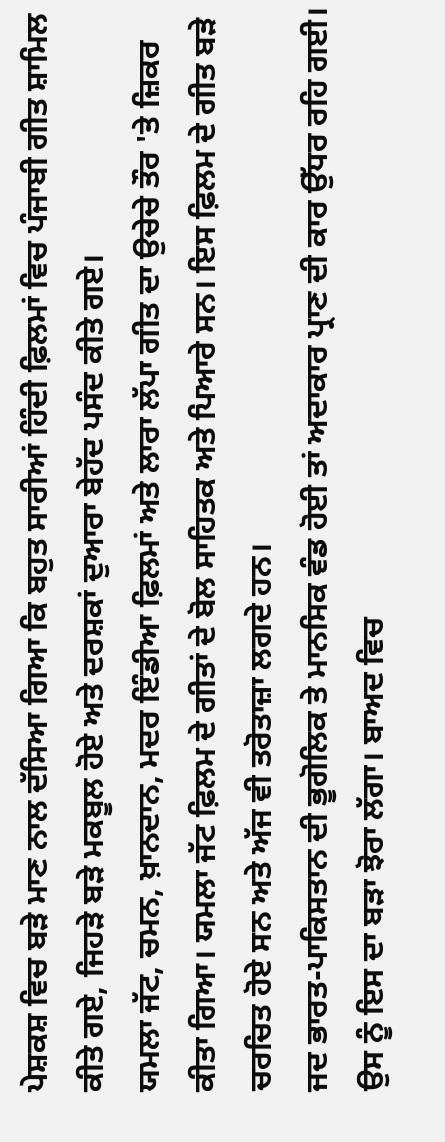ਪੇਸ਼ਕਸ਼ ਵਿਚ ਬੜੇ ਮਾਣ ਨਾਲ ਦੱਸਿਆ ਗਿਆ ਕਿ ਬਹੁਤ ਸਾਰੀਆਂ ਹਿੰਦੀ ਫ਼ਿਲਮਾਂ ਵਿਚ ਪੰਜਾਬੀ ਗੀਤ ਸ਼ਾਮਿਲ ਕੀਤੇ ਗਏ, ਜਿਹੜੇ ਬੜੇ ਮਕਬੂਲ ਹੋਏ ਅਤੇ ਦਰਸ਼ਕਾਂ ਦੁਆਰਾ ਬੇਹੱਦ ਪਸੰਦ ਕੀਤੇ ਗਏ।
ਯਮਲਾ ਜੱਟ, ਚਮਨ, ਖ਼ਾਨਦਾਨ, ਮਦਰ ਇੰਡੀਆ ਫ਼ਿਲਮਾਂ ਅਤੇ ਲਾਰਾ ਲੱਪਾ ਗੀਤ ਦਾ ਉਚੇਚੇ ਤੌਰ 'ਤੇ ਜ਼ਿਕਰ ਕੀਤਾ ਗਿਆ। ਯਮਲਾ ਜੱਟ ਫ਼ਿਲਮ ਦੇ ਗੀਤਾਂ ਦੇ ਬੋਲ ਸਾਹਿਤਕ ਅਤੇ ਪਿਆਰੇ ਸਨ। ਇਸ ਫ਼ਿਲਮ ਦੇ ਗੀਤ ਬੜੇ ਚਰਚਿਤ ਹੋਏ ਸਨ ਅਤੇ ਅੱਜ ਵੀ ਤਰੋਤਾਜ਼ਾ ਲਗਦੇ ਹਨ।
ਜਦ ਭਾਰਤ-ਪਾਕਿਸਤਾਨ ਦੀ ਭੂਗੋਲਿਕ ਤੇ ਮਾਨਸਿਕ ਵੰਡ ਹੋਈ ਤਾਂ ਅਦਾਕਾਰ ਪ੍ਰਾਣ ਦੀ ਕਾਰ ਉੱਧਰ ਰਹਿ ਗਈ। ਉਸ ਨੂੰ ਇਸ ਦਾ ਬੜਾ ਝੋਰਾ ਲੱਗਾ। ਬਾਅਦ ਵਿਚ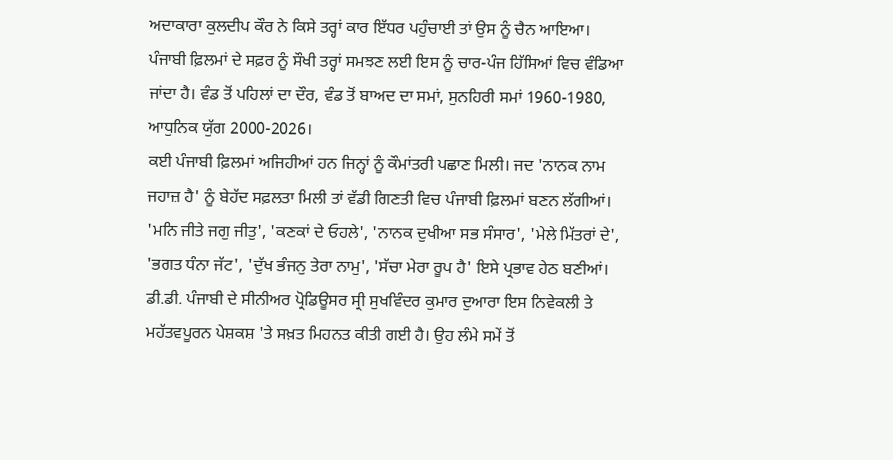ਅਦਾਕਾਰਾ ਕੁਲਦੀਪ ਕੌਰ ਨੇ ਕਿਸੇ ਤਰ੍ਹਾਂ ਕਾਰ ਇੱਧਰ ਪਹੁੰਚਾਈ ਤਾਂ ਉਸ ਨੂੰ ਚੈਨ ਆਇਆ।
ਪੰਜਾਬੀ ਫ਼ਿਲਮਾਂ ਦੇ ਸਫ਼ਰ ਨੂੰ ਸੌਖੀ ਤਰ੍ਹਾਂ ਸਮਝਣ ਲਈ ਇਸ ਨੂੰ ਚਾਰ-ਪੰਜ ਹਿੱਸਿਆਂ ਵਿਚ ਵੰਡਿਆ ਜਾਂਦਾ ਹੈ। ਵੰਡ ਤੋਂ ਪਹਿਲਾਂ ਦਾ ਦੌਰ, ਵੰਡ ਤੋਂ ਬਾਅਦ ਦਾ ਸਮਾਂ, ਸੁਨਹਿਰੀ ਸਮਾਂ 1960-1980, ਆਧੁਨਿਕ ਯੁੱਗ 2000-2026।
ਕਈ ਪੰਜਾਬੀ ਫ਼ਿਲਮਾਂ ਅਜਿਹੀਆਂ ਹਨ ਜਿਨ੍ਹਾਂ ਨੂੰ ਕੌਮਾਂਤਰੀ ਪਛਾਣ ਮਿਲੀ। ਜਦ 'ਨਾਨਕ ਨਾਮ ਜਹਾਜ਼ ਹੈ' ਨੂੰ ਬੇਹੱਦ ਸਫ਼ਲਤਾ ਮਿਲੀ ਤਾਂ ਵੱਡੀ ਗਿਣਤੀ ਵਿਚ ਪੰਜਾਬੀ ਫ਼ਿਲਮਾਂ ਬਣਨ ਲੱਗੀਆਂ। 'ਮਨਿ ਜੀਤੇ ਜਗੁ ਜੀਤੁ', 'ਕਣਕਾਂ ਦੇ ਓਹਲੇ', 'ਨਾਨਕ ਦੁਖੀਆ ਸਭ ਸੰਸਾਰ', 'ਮੇਲੇ ਮਿੱਤਰਾਂ ਦੇ', 'ਭਗਤ ਧੰਨਾ ਜੱਟ', 'ਦੁੱਖ ਭੰਜਨੁ ਤੇਰਾ ਨਾਮੁ', 'ਸੱਚਾ ਮੇਰਾ ਰੂਪ ਹੈ' ਇਸੇ ਪ੍ਰਭਾਵ ਹੇਠ ਬਣੀਆਂ।
ਡੀ.ਡੀ. ਪੰਜਾਬੀ ਦੇ ਸੀਨੀਅਰ ਪ੍ਰੋਡਿਊਸਰ ਸ੍ਰੀ ਸੁਖਵਿੰਦਰ ਕੁਮਾਰ ਦੁਆਰਾ ਇਸ ਨਿਵੇਕਲੀ ਤੇ ਮਹੱਤਵਪੂਰਨ ਪੇਸ਼ਕਸ਼ 'ਤੇ ਸਖ਼ਤ ਮਿਹਨਤ ਕੀਤੀ ਗਈ ਹੈ। ਉਹ ਲੰਮੇ ਸਮੇਂ ਤੋਂ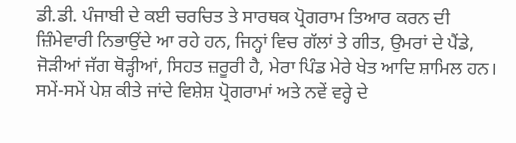ਡੀ.ਡੀ. ਪੰਜਾਬੀ ਦੇ ਕਈ ਚਰਚਿਤ ਤੇ ਸਾਰਥਕ ਪ੍ਰੋਗਰਾਮ ਤਿਆਰ ਕਰਨ ਦੀ ਜ਼ਿੰਮੇਵਾਰੀ ਨਿਭਾਉਂਦੇ ਆ ਰਹੇ ਹਨ, ਜਿਨ੍ਹਾਂ ਵਿਚ ਗੱਲਾਂ ਤੇ ਗੀਤ, ਉਮਰਾਂ ਦੇ ਪੈਂਡੇ, ਜੋੜੀਆਂ ਜੱਗ ਥੋੜ੍ਹੀਆਂ, ਸਿਹਤ ਜ਼ਰੂਰੀ ਹੈ, ਮੇਰਾ ਪਿੰਡ ਮੇਰੇ ਖੇਤ ਆਦਿ ਸ਼ਾਮਿਲ ਹਨ। ਸਮੇਂ-ਸਮੇਂ ਪੇਸ਼ ਕੀਤੇ ਜਾਂਦੇ ਵਿਸ਼ੇਸ਼ ਪ੍ਰੋਗਰਾਮਾਂ ਅਤੇ ਨਵੇਂ ਵਰ੍ਹੇ ਦੇ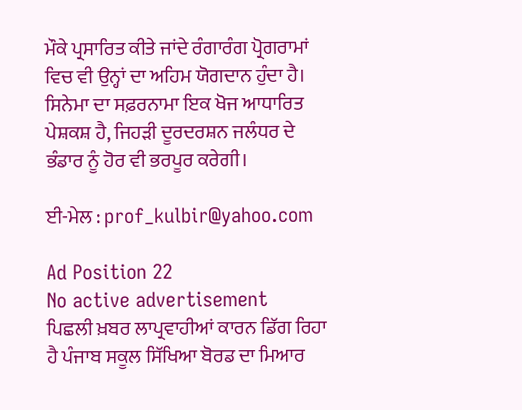ਮੌਕੇ ਪ੍ਰਸਾਰਿਤ ਕੀਤੇ ਜਾਂਦੇ ਰੰਗਾਰੰਗ ਪ੍ਰੋਗਰਾਮਾਂ ਵਿਚ ਵੀ ਉਨ੍ਹਾਂ ਦਾ ਅਹਿਮ ਯੋਗਦਾਨ ਹੁੰਦਾ ਹੈ।
ਸਿਨੇਮਾ ਦਾ ਸਫ਼ਰਨਾਮਾ ਇਕ ਖੋਜ ਆਧਾਰਿਤ ਪੇਸ਼ਕਸ਼ ਹੈ, ਜਿਹੜੀ ਦੂਰਦਰਸ਼ਨ ਜਲੰਧਰ ਦੇ ਭੰਡਾਰ ਨੂੰ ਹੋਰ ਵੀ ਭਰਪੂਰ ਕਰੇਗੀ।

ਈ-ਮੇਲ : prof_kulbir@yahoo.com

Ad Position 22
No active advertisement
ਪਿਛਲੀ ਖ਼ਬਰ ਲਾਪ੍ਰਵਾਹੀਆਂ ਕਾਰਨ ਡਿੱਗ ਰਿਹਾ ਹੈ ਪੰਜਾਬ ਸਕੂਲ ਸਿੱਖਿਆ ਬੋਰਡ ਦਾ ਮਿਆਰ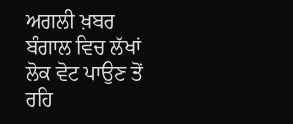ਅਗਲੀ ਖ਼ਬਰ ਬੰਗਾਲ ਵਿਚ ਲੱਖਾਂ ਲੋਕ ਵੋਟ ਪਾਉਣ ਤੋਂ ਰਹਿ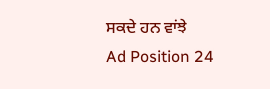ਸਕਦੇ ਹਨ ਵਾਂਝੇ
Ad Position 24